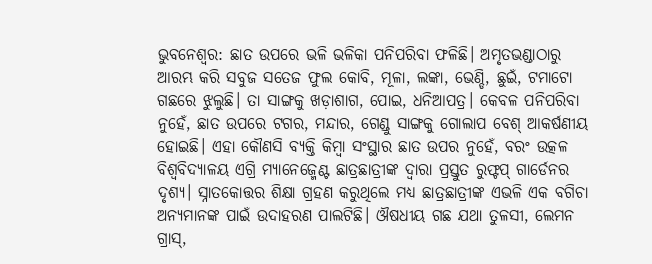ଭୁବନେଶ୍ୱର: ଛାତ ଉପରେ ଭଳି ଭଳିକା ପନିପରିବା ଫଳିଛି। ଅମୃତଭଣ୍ଡାଠାରୁ ଆରମ୍ଭ କରି ସବୁଜ ସତେଜ ଫୁଲ କୋବି, ମୂଳା, ଲଙ୍କା, ଭେଣ୍ଡି, ଛୁଇଁ, ଟମାଟୋ ଗଛରେ ଝୁଲୁଛି। ତା ସାଙ୍ଗକୁ ଖଡ଼ାଶାଗ, ପୋଇ, ଧନିଆପତ୍ର। କେବଳ ପନିପରିବା ନୁହେଁ, ଛାତ ଉପରେ ଟଗର, ମନ୍ଦାର, ଗେଣ୍ଡୁ ସାଙ୍ଗକୁ ଗୋଲାପ ବେଶ୍ ଆକର୍ଷଣୀୟ ହୋଇଛି। ଏହା କୌଣସି ବ୍ୟକ୍ତି କିମ୍ବା ସଂସ୍ଥାର ଛାତ ଉପର ନୁହେଁ, ବରଂ ଉତ୍କଳ ବିଶ୍ୱବିଦ୍ୟାଳୟ ଏଗ୍ରି ମ୍ୟାନେଜ୍ମେଣ୍ଟ ଛାତ୍ରଛାତ୍ରୀଙ୍କ ଦ୍ୱାରା ପ୍ରସ୍ତୁତ ରୁଫ୍ଟପ୍ ଗାର୍ଡେନର ଦୃଶ୍ୟ। ସ୍ନାତକୋତ୍ତର ଶିକ୍ଷା ଗ୍ରହଣ କରୁଥିଲେ ମଧ୍ୟ ଛାତ୍ରଛାତ୍ରୀଙ୍କ ଏଭଳି ଏକ ବଗିଚା ଅନ୍ୟମାନଙ୍କ ପାଇଁ ଉଦାହରଣ ପାଲଟିଛି। ଔଷଧୀୟ ଗଛ ଯଥା ତୁଳସୀ, ଲେମନ ଗ୍ରାସ୍,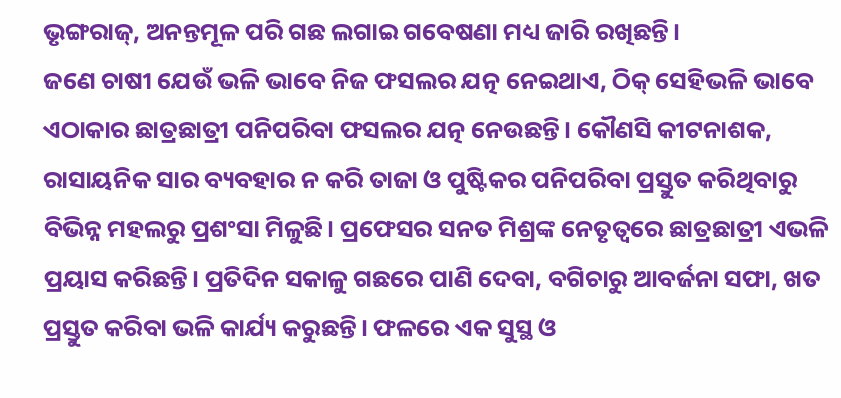ଭୃଙ୍ଗରାଜ୍, ଅନନ୍ତମୂଳ ପରି ଗଛ ଲଗାଇ ଗବେଷଣା ମଧ୍ୟ ଜାରି ରଖିଛନ୍ତି।
ଜଣେ ଚାଷୀ ଯେଉଁ ଭଳି ଭାବେ ନିଜ ଫସଲର ଯତ୍ନ ନେଇଥାଏ, ଠିକ୍ ସେହିଭଳି ଭାବେ ଏଠାକାର ଛାତ୍ରଛାତ୍ରୀ ପନିପରିବା ଫସଲର ଯତ୍ନ ନେଉଛନ୍ତି। କୌଣସି କୀଟନାଶକ, ରାସାୟନିକ ସାର ବ୍ୟବହାର ନ କରି ତାଜା ଓ ପୁଷ୍ଟିକର ପନିପରିବା ପ୍ରସ୍ତୁତ କରିଥିବାରୁ ବିଭିନ୍ନ ମହଲରୁ ପ୍ରଶଂସା ମିଳୁଛି। ପ୍ରଫେସର ସନତ ମିଶ୍ରଙ୍କ ନେତୃତ୍ୱରେ ଛାତ୍ରଛାତ୍ରୀ ଏଭଳି ପ୍ରୟାସ କରିଛନ୍ତି। ପ୍ରତିଦିନ ସକାଳୁ ଗଛରେ ପାଣି ଦେବା, ବଗିଚାରୁ ଆବର୍ଜନା ସଫା, ଖତ ପ୍ରସ୍ତୁତ କରିବା ଭଳି କାର୍ଯ୍ୟ କରୁଛନ୍ତି। ଫଳରେ ଏକ ସୁସ୍ଥ ଓ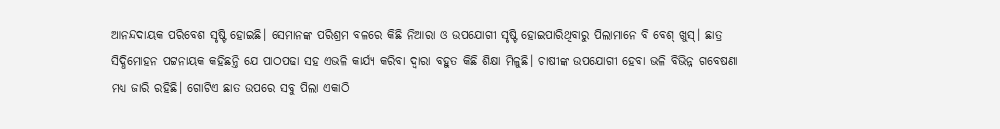ଆନନ୍ଦଦାୟକ ପରିବେଶ ସୃଷ୍ଟି ହୋଇଛି। ସେମାନଙ୍କ ପରିଶ୍ରମ ବଳରେ କିଛି ନିଆରା ଓ ଉପଯୋଗୀ ସୃଷ୍ଟି ହୋଇପାରିଥିବାରୁ ପିଲାମାନେ ବି ବେଶ୍ ଖୁସ୍। ଛାତ୍ର ସିଦ୍ଧିମୋହନ ପଟ୍ଟନାୟକ କହିଛନ୍ତି ଯେ ପାଠପଢା ସହ ଏଭଳି କାର୍ଯ୍ୟ କରିବା ଦ୍ୱାରା ବହୁତ କିଛି ଶିକ୍ଷା ମିଳୁଛି। ଚାଷୀଙ୍କ ଉପଯୋଗୀ ହେବା ଭଳି ବିଭିନ୍ନ ଗବେଷଣା ମଧ୍ୟ ଜାରି ରହିଛି। ଗୋଟିଏ ଛାତ ଉପରେ ସବୁ ପିଲା ଏକାଠି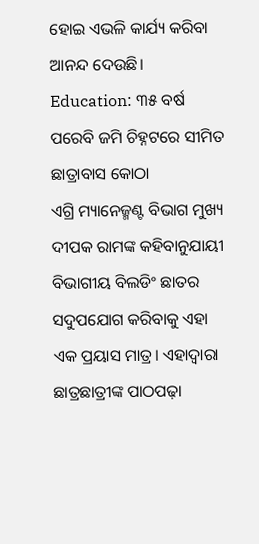ହୋଇ ଏଭଳି କାର୍ଯ୍ୟ କରିବା ଆନନ୍ଦ ଦେଉଛି।
Education: ୩୫ ବର୍ଷ ପରେବି ଜମି ଚିହ୍ନଟରେ ସୀମିତ ଛାତ୍ରାବାସ କୋଠା
ଏଗ୍ରି ମ୍ୟାନେଜ୍ମଣ୍ଟ ବିଭାଗ ମୁଖ୍ୟ ଦୀପକ ରାମଙ୍କ କହିବାନୁଯାୟୀ ବିଭାଗୀୟ ବିଲଡିଂ ଛାତର ସଦୁପଯୋଗ କରିବାକୁ ଏହା ଏକ ପ୍ରୟାସ ମାତ୍ର। ଏହାଦ୍ବାରା ଛାତ୍ରଛାତ୍ରୀଙ୍କ ପାଠପଢ଼ା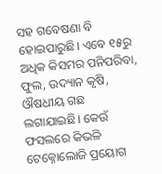ସହ ଗବେଷଣା ବି ହୋଇପାରୁଛି। ଏବେ ୧୫ରୁ ଅଧିକ କିସମର ପନିପରିବା, ଫୁଲ, ଉଦ୍ୟାନ କୃଷି, ଔଷଧୀୟ ଗଛ ଲଗାଯାଇଛି। କେଉଁ ଫସଲରେ କିଭଳି ଟେକ୍ନୋଲୋଜି ପ୍ରୟୋଗ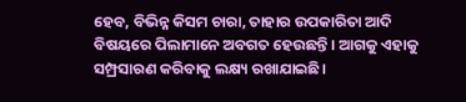ହେବ, ବିଭିନ୍ନ କିସମ ଚାରା, ତାହାର ଉପକାରିତା ଆଦି ବିଷୟରେ ପିଲାମାନେ ଅବଗତ ହେଉଛନ୍ତି। ଆଗକୁ ଏହାକୁ ସମ୍ପ୍ରସାରଣ କରିବାକୁ ଲକ୍ଷ୍ୟ ରଖାଯାଇଛି।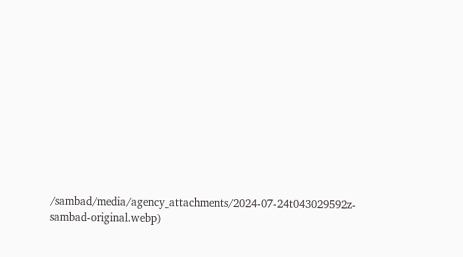/sambad/media/agency_attachments/2024-07-24t043029592z-sambad-original.webp)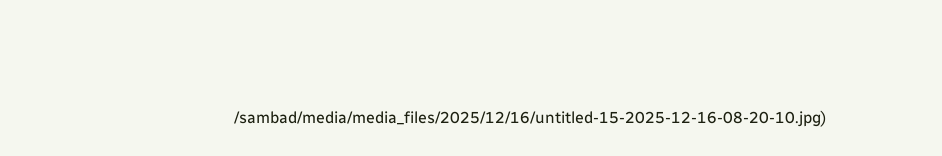/sambad/media/media_files/2025/12/16/untitled-15-2025-12-16-08-20-10.jpg)